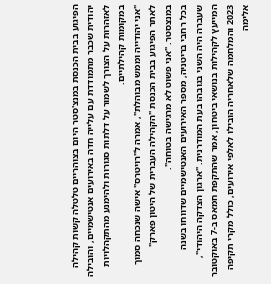הפיגוע בבית הכנסת במנצ'סטר היום בצוהריים טלטלה קשות קהילה יהודית שכבר מתמודדת עם עלייה חדה באירועים אנטישמיים, והובילה לאזהרות על הצורך לשמור על דלתות סגורות ולהימנע מהתקהלויות במקומות קהילתיים.
"אני יהודייה וממש מבוהלת", אמרה ל"רויטרס" אישה שנכחה סמוך לאתר הפיגוע בבית הכנסת "הקהילה העברית של היטון פארק" במנצסטר. "אני פשוט לא מרגישה בטוחה".
בכל רחבי בריטניה, מספר האירועים האנטישמיים שדווחו בשנה שעברה היה השני בגובהו בעת המודרנית. "ארגון הצדקה היהודי", המייעץ לקהילות בנושאי ביטחון, אמר שהתקפת חמאס ב-7 באוקטובר 2023 והמלחמה שלאחריה הובילו לאלפי אירועים, כולל מקרי תקיפה אלימה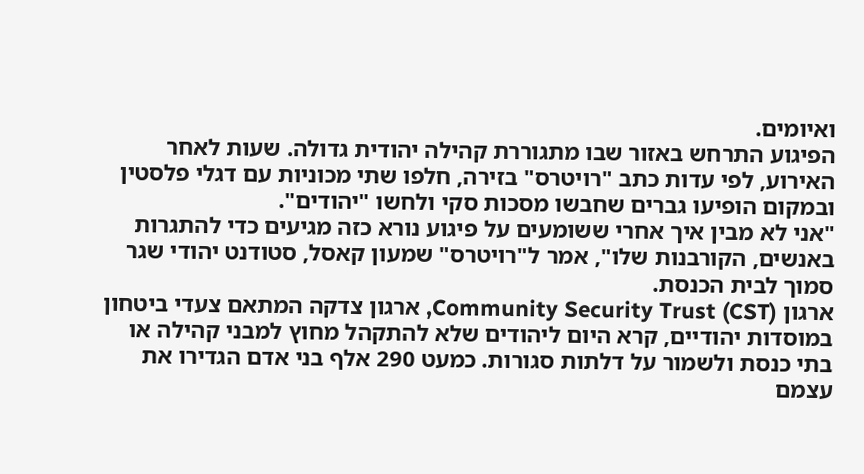ואיומים.
הפיגוע התרחש באזור שבו מתגוררת קהילה יהודית גדולה. שעות לאחר האירוע, לפי עדות כתב "רויטרס" בזירה, חלפו שתי מכוניות עם דגלי פלסטין ובמקום הופיעו גברים שחבשו מסכות סקי ולחשו "יהודים".
"אני לא מבין איך אחרי ששומעים על פיגוע נורא כזה מגיעים כדי להתגרות באנשים, הקורבנות שלו", אמר ל"רויטרס" שמעון קאסל, סטודנט יהודי שגר סמוך לבית הכנסת.
ארגון Community Security Trust (CST), ארגון צדקה המתאם צעדי ביטחון במוסדות יהודיים, קרא היום ליהודים שלא להתקהל מחוץ למבני קהילה או בתי כנסת ולשמור על דלתות סגורות. כמעט 290 אלף בני אדם הגדירו את עצמם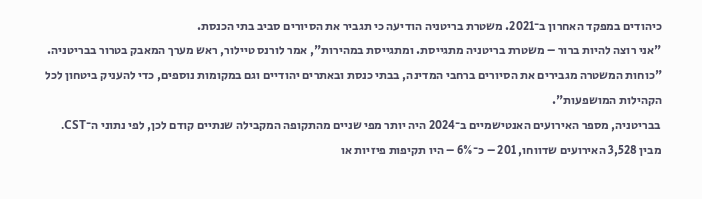כיהודים במפקד האחרון ב־2021. משטרת בריטניה הודיעה כי תגביר את הסיורים סביב בתי הכנסת.
"אני רוצה להיות ברור – משטרת בריטניה מתגייסת. ומתגייסת במהירות", אמר לורנס טיילור, ראש מערך המאבק בטרור בבריטניה. "כוחות המשטרה מגבירים את הסיורים ברחבי המדינה, בבתי כנסת ובאתרים יהודיים וגם במקומות נוספים, כדי להעניק ביטחון לכל הקהילות המושפעות".
בבריטניה, מספר האירועים האנטישמיים ב־2024 היה יותר מפי שניים מהתקופה המקבילה שנתיים קודם לכן, לפי נתוני ה־CST.
מבין 3,528 האירועים שדווחו, 201 – כ־6% – היו תקיפות פיזיות או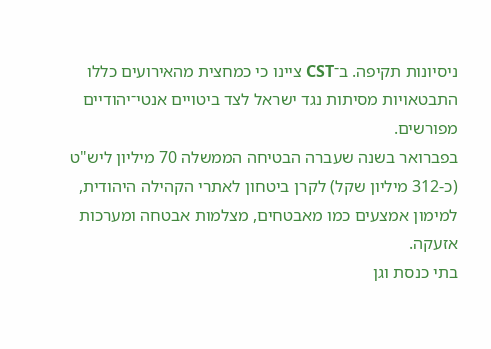ניסיונות תקיפה. ב־CST ציינו כי כמחצית מהאירועים כללו התבטאויות מסיתות נגד ישראל לצד ביטויים אנטי־יהודיים מפורשים.
בפברואר בשנה שעברה הבטיחה הממשלה 70 מיליון ליש"ט (כ-312 מיליון שקל) לקרן ביטחון לאתרי הקהילה היהודית, למימון אמצעים כמו מאבטחים, מצלמות אבטחה ומערכות אזעקה.
בתי כנסת וגן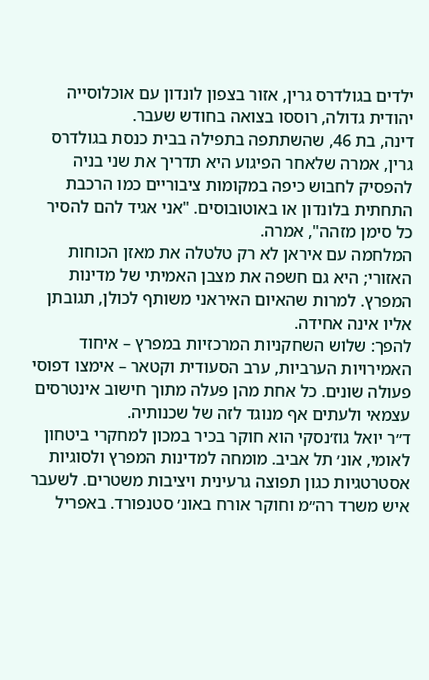ילדים בגולדרס גרין, אזור בצפון לונדון עם אוכלוסייה יהודית גדולה, רוססו בצואה בחודש שעבר.
דינה, בת 46, שהשתתפה בתפילה בבית כנסת בגולדרס גרין, אמרה שלאחר הפיגוע היא תדריך את שני בניה להפסיק לחבוש כיפה במקומות ציבוריים כמו הרכבת התחתית בלונדון או באוטובוסים. "אני אגיד להם להסיר כל סימן מזהה", אמרה.
המלחמה עם איראן לא רק טלטלה את מאזן הכוחות האזורי; היא גם חשפה את מצבן האמיתי של מדינות המפרץ. למרות שהאיום האיראני משותף לכולן, תגובתן אליו אינה אחידה.
להפך: שלוש השחקניות המרכזיות במפרץ – איחוד האמירויות הערביות, ערב הסעודית וקטאר – אימצו דפוסי פעולה שונים. כל אחת מהן פעלה מתוך חישוב אינטרסים עצמאי ולעתים אף מנוגד לזה של שכנותיה.
ד״ר יואל גוז׳נסקי הוא חוקר בכיר במכון למחקרי ביטחון לאומי, אונ׳ תל אביב. מומחה למדינות המפרץ ולסוגיות אסטרטגיות כגון תפוצה גרעינית ויציבות משטרים. לשעבר איש משרד רה״מ וחוקר אורח באונ׳ סטנפורד. באפריל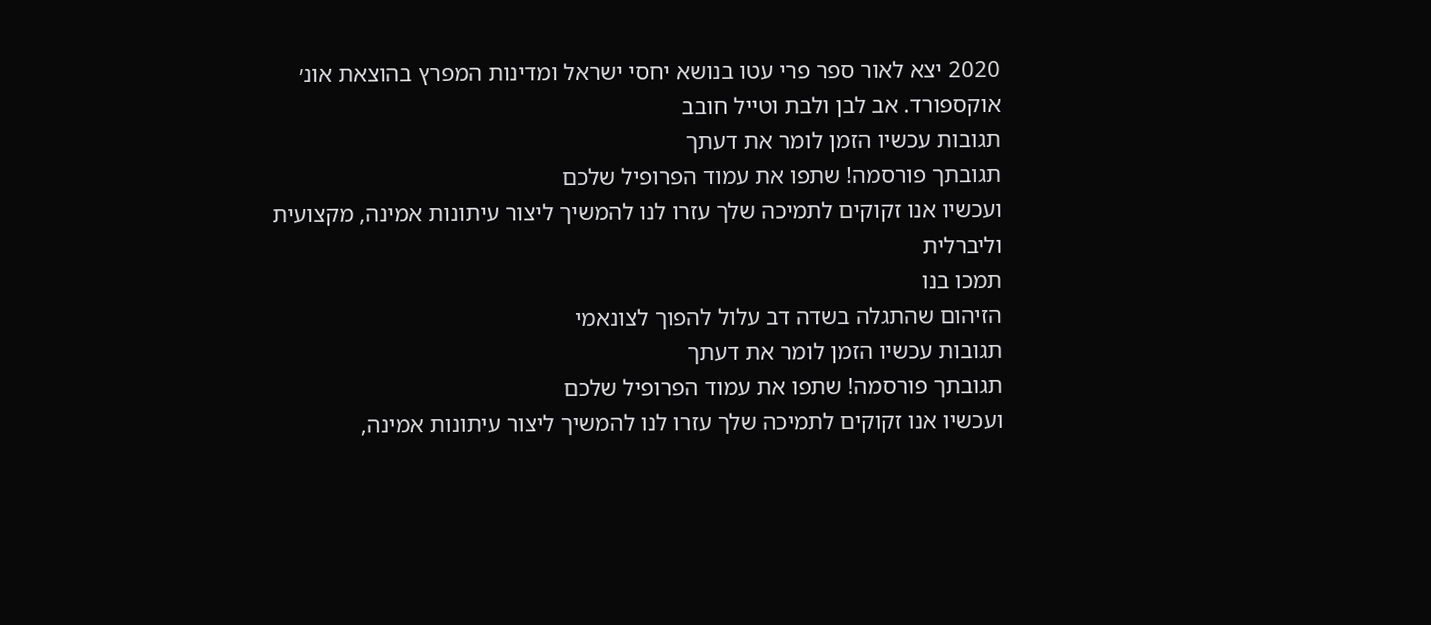2020 יצא לאור ספר פרי עטו בנושא יחסי ישראל ומדינות המפרץ בהוצאת אונ׳ אוקספורד. אב לבן ולבת וטייל חובב
תגובות עכשיו הזמן לומר את דעתך
תגובתך פורסמה! שתפו את עמוד הפרופיל שלכם
ועכשיו אנו זקוקים לתמיכה שלך עזרו לנו להמשיך ליצור עיתונות אמינה, מקצועית וליברלית
תמכו בנו
הזיהום שהתגלה בשדה דב עלול להפוך לצונאמי
תגובות עכשיו הזמן לומר את דעתך
תגובתך פורסמה! שתפו את עמוד הפרופיל שלכם
ועכשיו אנו זקוקים לתמיכה שלך עזרו לנו להמשיך ליצור עיתונות אמינה,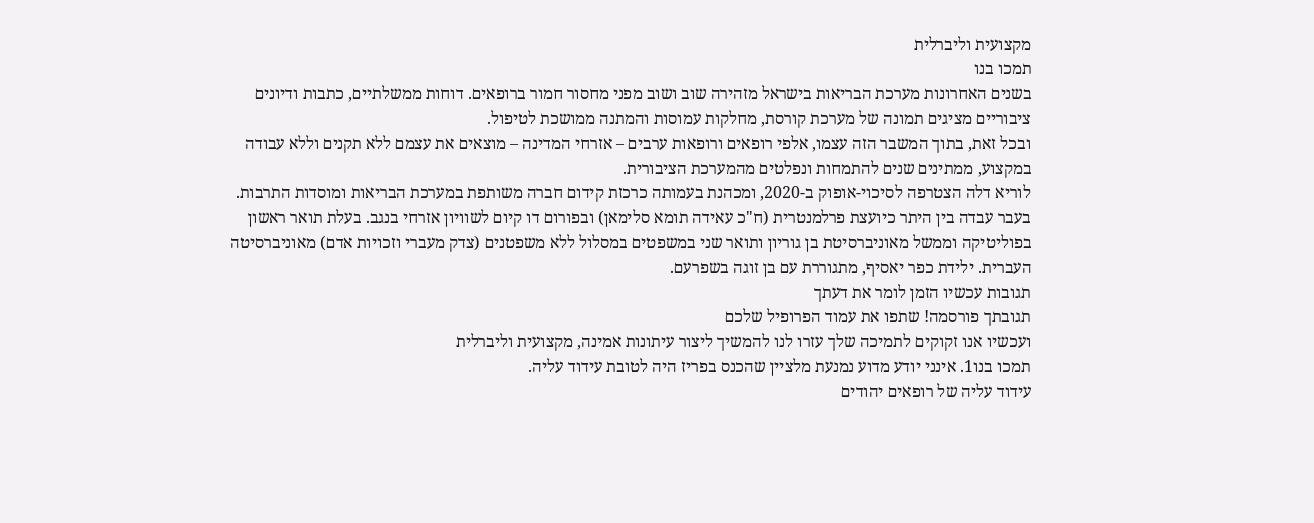מקצועית וליברלית
תמכו בנו
בשנים האחרונות מערכת הבריאות בישראל מזהירה שוב ושוב מפני מחסור חמור ברופאים. דוחות ממשלתיים, כתבות ודיונים ציבוריים מציגים תמונה של מערכת קורסת, מחלקות עמוסות והמתנה ממושכת לטיפול.
ובכל זאת, בתוך המשבר הזה עצמו, אלפי רופאים ורופאות ערבים – אזרחי המדינה – מוצאים את עצמם ללא תקנים וללא עבודה במקצוע, ממתינים שנים להתמחות ונפלטים מהמערכת הציבורית.
לוריא דלה הצטרפה לסיכוי-אופוק ב-2020, ומכהנת בעמותה כרכזת קידום חברה משותפת במערכת הבריאות ומוסדות התרבות. בעבר עבדה בין היתר כיועצת פרלמנטרית (ח"כ עאידה תומא סלימאן) ובפורום דו קיום לשוויון אזרחי בנגב. בעלת תואר ראשון בפוליטיקה וממשל מאוניברסיטת בן גוריון ותואר שני במשפטים במסלול ללא משפטנים (צדק מעברי וזכויות אדם) מאוניברסיטה העברית. ילידת כפר יאסיף, מתגוררת עם בן זוגה בשפרעם.
תגובות עכשיו הזמן לומר את דעתך
תגובתך פורסמה! שתפו את עמוד הפרופיל שלכם
ועכשיו אנו זקוקים לתמיכה שלך עזרו לנו להמשיך ליצור עיתונות אמינה, מקצועית וליברלית
תמכו בנו1. אינני יודע מדוע נמנעת מלציין שהכנס בפריז היה לטובת עידוד עליה.
עידוד עליה של רופאים יהודים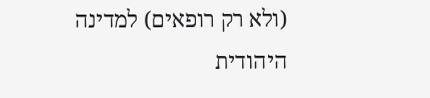(ולא רק רופאים) למדינה היהודית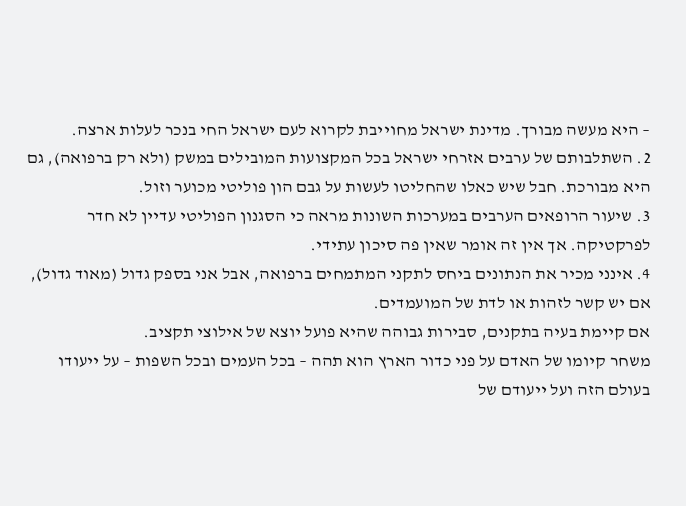– היא מעשה מבורך. מדינת ישראל מחוייבת לקרוא לעם ישראל החי בנכר לעלות ארצה.
2. השתלבותם של ערבים אזרחי ישראל בכל המקצועות המובילים במשק (ולא רק ברפואה), גם היא מבורכת. חבל שיש כאלו שהחליטו לעשות על גבם הון פוליטי מכוער וזול.
3. שיעור הרופאים הערבים במערכות השונות מראה כי הסגנון הפוליטי עדיין לא חדר לפרקטיקה. אך אין זה אומר שאין פה סיכון עתידי.
4. אינני מכיר את הנתונים ביחס לתקני המתמחים ברפואה, אבל אני בספק גדול (מאוד גדול), אם יש קשר לזהות או לדת של המועמדים.
אם קיימת בעיה בתקנים, סבירות גבוהה שהיא פועל יוצא של אילוצי תקציב.
משחר קיומו של האדם על פני כדור הארץ הוא תהה – בכל העמים ובכל השפות – על ייעודו בעולם הזה ועל ייעודם של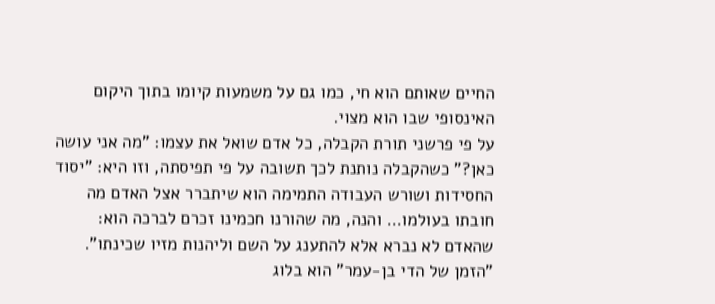החיים שאותם הוא חי, כמו גם על משמעות קיומו בתוך היקום האינסופי שבו הוא מצוי.
על פי פרשני תורת הקבלה, כל אדם שואל את עצמו: "מה אני עושה כאן?" כשהקבלה נותנת לכך תשובה על פי תפיסתה, וזו היא: "יסוד החסידות ושורש העבודה התמימה הוא שיתברר אצל האדם מה חובתו בעולמו… והנה, מה שהורנו חכמינו זכרם לברכה הוא: שהאדם לא נברא אלא להתענג על השם וליהנות מזיו שכינתו".
"הזמן של הדי בן-עמר" הוא בלוג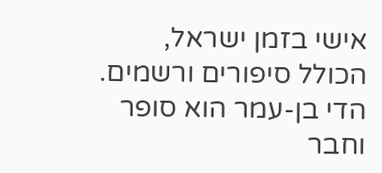אישי בזמן ישראל, הכולל סיפורים ורשמים. הדי בן-עמר הוא סופר וחבר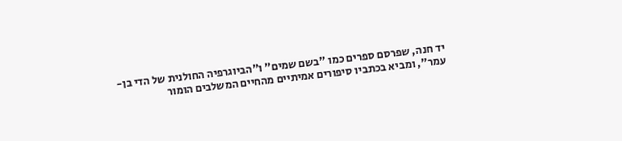יד חנה, שפרסם ספרים כמו "בשם שמים" ו"הביוגרפיה החולנית של הדי בן-עמר", ומביא בכתביו סיפורים אמיתיים מהחיים המשלבים הומור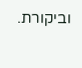וביקורת.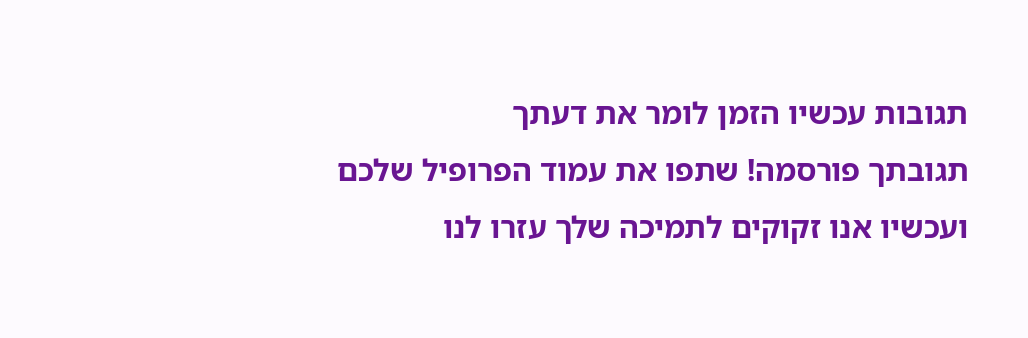תגובות עכשיו הזמן לומר את דעתך
תגובתך פורסמה! שתפו את עמוד הפרופיל שלכם
ועכשיו אנו זקוקים לתמיכה שלך עזרו לנו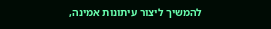להמשיך ליצור עיתונות אמינה,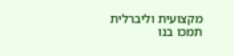מקצועית וליברלית
תמכו בנו